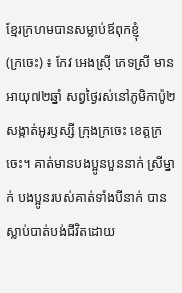ខ្មែរក្រហមបានសម្លាប់ឪពុកខ្ញុំ
(ក្រចេះ) ៖ កែវ អេងស្រ៊ី ភេទស្រី មានអាយុ៧២ឆ្នាំ សព្វថ្ងៃរស់នៅភូមិកាប៉ូ២ សង្កាត់អូរឫស្សី ក្រុងក្រចេះ ខេត្តក្រចេះ។ គាត់មានបងប្អូនបួននាក់ ស្រីម្នាក់ បងប្អូនរបស់គាត់ទាំងបីនាក់ បានស្លាប់បាត់បង់ជីវិតដោយ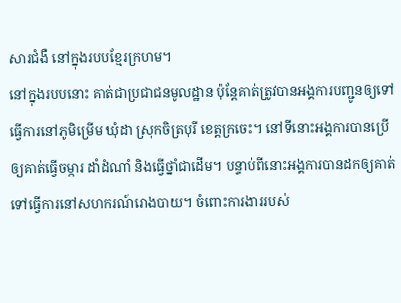សារជំងឺ នៅក្នុងរបបខ្មែរក្រហម។
នៅក្នុងរបបនោះ គាត់ជាប្រជាជនមូលដ្ឋាន ប៉ុន្តែគាត់ត្រូវបានអង្គការបញ្ជូនឲ្យទៅធ្វើការនៅភូមិម្រើម ឃុំដា ស្រុកចិត្របុរី ខេត្តក្រចេះ។ នៅទីនោះអង្គការបានប្រើឲ្យគាត់ធ្វើចម្ការ ដាំដំណាំ និងធ្វើថ្នាំជាដើម។ បន្ទាប់ពីនោះអង្គការបានដកឲ្យគាត់ទៅធ្វើការនៅសហករណ៍រោងបាយ។ ចំពោះការងាររបស់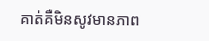គាត់គឺមិនសូវមានភាព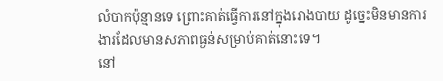លំបាកប៉ុន្មានទេ ព្រោះគាត់ធ្វើការនៅក្នុងរោងបាយ ដូច្នេះមិនមានការងារដែលមានសភាពធ្ងន់សម្រាប់គាត់នោះទេ។
នៅ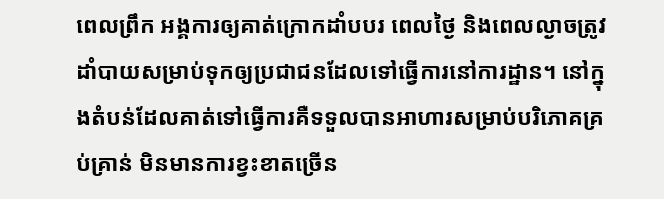ពេលព្រឹក អង្គការឲ្យគាត់ក្រោកដាំបបរ ពេលថ្ងៃ និងពេលល្ងាចត្រូវដាំបាយសម្រាប់ទុកឲ្យប្រជាជនដែលទៅធ្វើការនៅការដ្ឋាន។ នៅក្នុងតំបន់ដែលគាត់ទៅធ្វើការគឺទទួលបានអាហារសម្រាប់បរិភោគគ្រប់គ្រាន់ មិនមានការខ្វះខាតច្រើន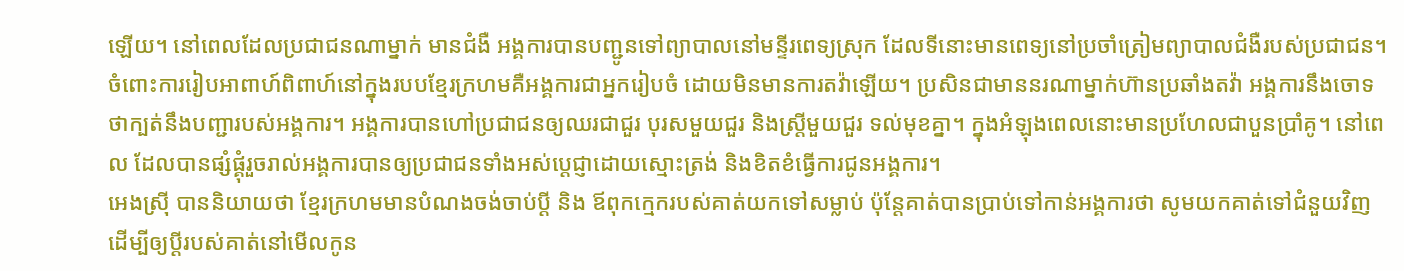ឡើយ។ នៅពេលដែលប្រជាជនណាម្នាក់ មានជំងឺ អង្គការបានបញ្ជូនទៅព្យាបាលនៅមន្ទីរពេទ្យស្រុក ដែលទីនោះមានពេទ្យនៅប្រចាំត្រៀមព្យាបាលជំងឺរបស់ប្រជាជន។
ចំពោះការរៀបអាពាហ៍ពិពាហ៍នៅក្នុងរបបខ្មែរក្រហមគឺអង្គការជាអ្នករៀបចំ ដោយមិនមានការតវ៉ាឡើយ។ ប្រសិនជាមាននរណាម្នាក់ហ៊ានប្រឆាំងតវ៉ា អង្គការនឹងចោទថាក្បត់នឹងបញ្ជារបស់អង្គការ។ អង្គការបានហៅប្រជាជនឲ្យឈរជាជួរ បុរសមួយជួរ និងស្រ្តីមួយជួរ ទល់មុខគ្នា។ ក្នុងអំឡុងពេលនោះមានប្រហែលជាបួនប្រាំគូ។ នៅពេល ដែលបានផ្សំផ្គុំរួចរាល់អង្គការបានឲ្យប្រជាជនទាំងអស់ប្ដេជ្ញាដោយស្មោះត្រង់ និងខិតខំធ្វើការជូនអង្គការ។
អេងស្រ៊ី បាននិយាយថា ខ្មែរក្រហមមានបំណងចង់ចាប់ប្ដី និង ឪពុកក្មេករបស់គាត់យកទៅសម្លាប់ ប៉ុន្តែគាត់បានប្រាប់ទៅកាន់អង្គការថា សូមយកគាត់ទៅជំនួយវិញ ដើម្បីឲ្យប្ដីរបស់គាត់នៅមើលកូន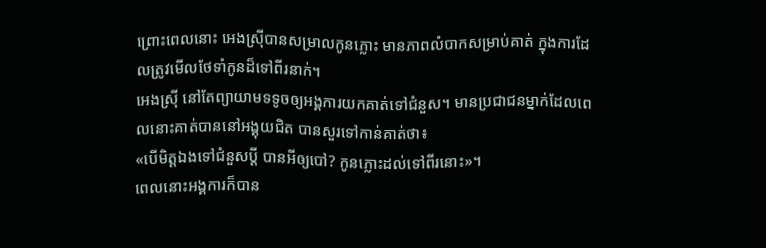ព្រោះពេលនោះ អេងស្រ៊ីបានសម្រាលកូនភ្លោះ មានភាពលំបាកសម្រាប់គាត់ ក្នុងការដែលត្រូវមើលថែទាំកូនដ៏ទៅពីរនាក់។
អេងស្រ៊ី នៅតែព្យាយាមទទូចឲ្យអង្គការយកគាត់ទៅជំនួស។ មានប្រជាជនម្នាក់ដែលពេលនោះគាត់បាននៅអង្គុយជិត បានសួរទៅកាន់គាត់ថា៖
«បើមិត្តឯងទៅជំនួសប្ដី បានអីឲ្យបៅ? កូនភ្លោះដល់ទៅពីរនោះ»។
ពេលនោះអង្គការក៏បាន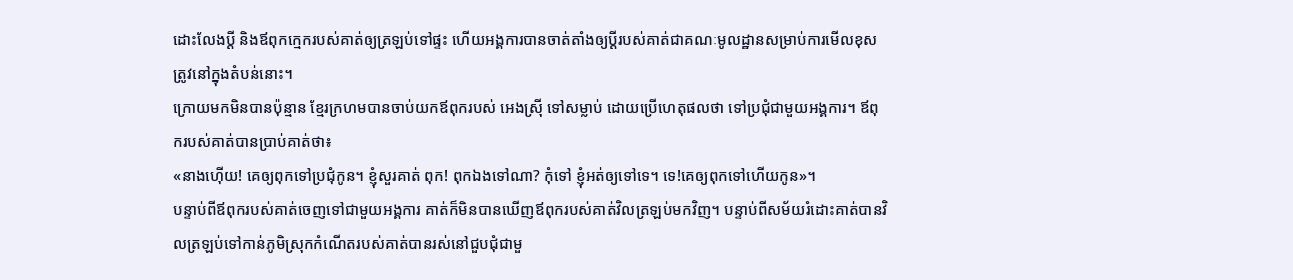ដោះលែងប្ដី និងឪពុកក្មេករបស់គាត់ឲ្យត្រឡប់ទៅផ្ទះ ហើយអង្គការបានចាត់តាំងឲ្យប្ដីរបស់គាត់ជាគណៈមូលដ្ឋានសម្រាប់ការមើលខុសត្រូវនៅក្នុងតំបន់នោះ។
ក្រោយមកមិនបានប៉ុន្មាន ខ្មែរក្រហមបានចាប់យកឪពុករបស់ អេងស្រ៊ី ទៅសម្លាប់ ដោយប្រើហេតុផលថា ទៅប្រជុំជាមួយអង្គការ។ ឪពុករបស់គាត់បានប្រាប់គាត់ថា៖
«នាងហ៊ើយ! គេឲ្យពុកទៅប្រជុំកូន។ ខ្ញុំសួរគាត់ ពុក! ពុកឯងទៅណា? កុំទៅ ខ្ញុំអត់ឲ្យទៅទេ។ ទេ!គេឲ្យពុកទៅហើយកូន»។
បន្ទាប់ពីឪពុករបស់គាត់ចេញទៅជាមួយអង្គការ គាត់ក៏មិនបានឃើញឪពុករបស់គាត់វិលត្រឡប់មកវិញ។ បន្ទាប់ពីសម័យរំដោះគាត់បានវិលត្រឡប់ទៅកាន់ភូមិស្រុកកំណើតរបស់គាត់បានរស់នៅជួបជុំជាមួ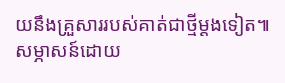យនឹងគ្រួសាររបស់គាត់ជាថ្មីម្ដងទៀត៕
សម្ភាសន៍ដោយ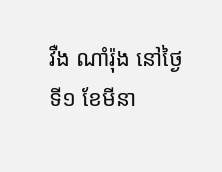វឺង ណាំរ៉ុង នៅថ្ងៃទី១ ខែមីនា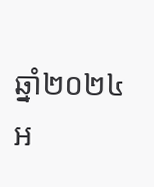ឆ្នាំ២០២៤
អ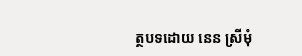ត្ថបទដោយ នេន ស្រីមុំ